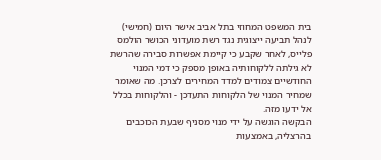בית המשפט המחוזי בתל אביב אישר היום (חמישי) לנהל תביעה ייצוגית נגד רשת מועדוני הכושר הולמס פלייס, לאחר שקבע כי קיימת אפשרות סבירה שהרשת לא גילתה ללקוחותיה באופן מספק כי דמי המנוי החודשיים צמודים למדד המחירים לצרכן. מה שאומר שמחיר המנוי של הלקוחות התעדכן - והלקוחות בכלל אל ידעו מזה.
הבקשה הוגשה על ידי מנוי מסניף שבעת הכוכבים בהרצליה, באמצעות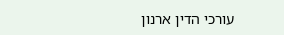עורכי הדין ארנון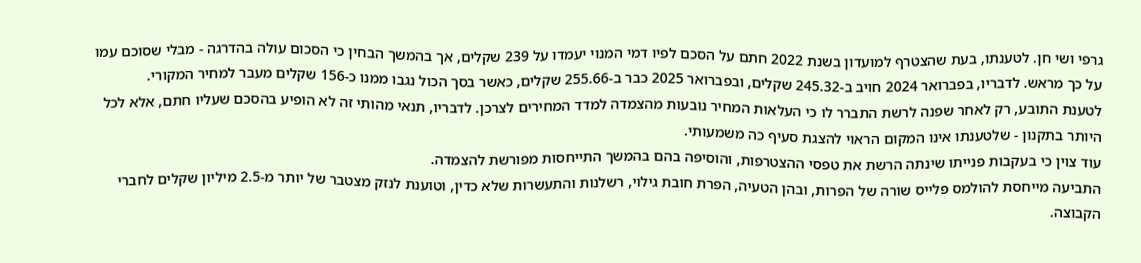גרפי ושי חן. לטענתו, בעת שהצטרף למועדון בשנת 2022 חתם על הסכם לפיו דמי המנוי יעמדו על 239 שקלים, אך בהמשך הבחין כי הסכום עולה בהדרגה - מבלי שסוכם עמו על כך מראש. לדבריו, בפברואר 2024 חויב ב-245.32 שקלים, ובפברואר 2025 כבר ב-255.66 שקלים, כאשר בסך הכול נגבו ממנו כ-156 שקלים מעבר למחיר המקורי.
לטענת התובע, רק לאחר שפנה לרשת התברר לו כי העלאות המחיר נובעות מהצמדה למדד המחירים לצרכן. לדבריו, תנאי מהותי זה לא הופיע בהסכם שעליו חתם, אלא לכל היותר בתקנון - שלטענתו אינו המקום הראוי להצגת סעיף כה משמעותי.
עוד צוין כי בעקבות פנייתו שינתה הרשת את טפסי ההצטרפות, והוסיפה בהם בהמשך התייחסות מפורשת להצמדה.
התביעה מייחסת להולמס פלייס שורה של הפרות, ובהן הטעיה, הפרת חובת גילוי, רשלנות והתעשרות שלא כדין, וטוענת לנזק מצטבר של יותר מ-2.5 מיליון שקלים לחברי הקבוצה.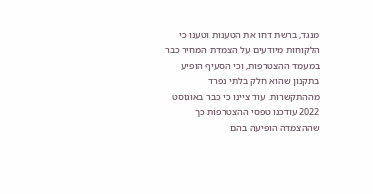מנגד, ברשת דחו את הטענות וטענו כי הלקוחות מיודעים על הצמדת המחיר כבר במעמד ההצטרפות, וכי הסעיף הופיע בתקנון שהוא חלק בלתי נפרד מההתקשרות. עוד ציינו כי כבר באוגוסט 2022 עודכנו טפסי ההצטרפות כך שההצמדה הופיעה בהם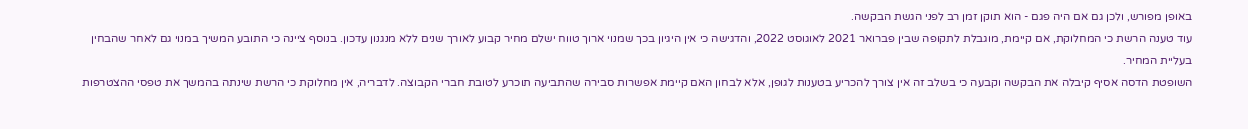באופן מפורש, ולכן גם אם היה פגם - הוא תוקן זמן רב לפני הגשת הבקשה.
עוד טענה הרשת כי המחלוקת, אם קיימת, מוגבלת לתקופה שבין פברואר 2021 לאוגוסט 2022, והדגישה כי אין היגיון בכך שמנוי ארוך טווח ישלם מחיר קבוע לאורך שנים ללא מנגנון עדכון. בנוסף ציינה כי התובע המשיך במנוי גם לאחר שהבחין בעליית המחיר.
השופטת הדסה אסיף קיבלה את הבקשה וקבעה כי בשלב זה אין צורך להכריע בטענות לגופן, אלא לבחון האם קיימת אפשרות סבירה שהתביעה תוכרע לטובת חברי הקבוצה. לדבריה, אין מחלוקת כי הרשת שינתה בהמשך את טפסי ההצטרפות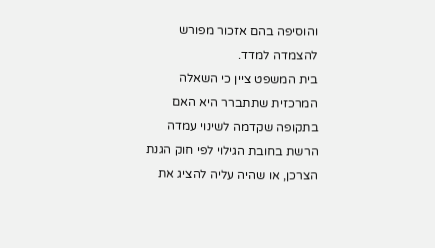והוסיפה בהם אזכור מפורש להצמדה למדד.
בית המשפט ציין כי השאלה המרכזית שתתברר היא האם בתקופה שקדמה לשינוי עמדה הרשת בחובת הגילוי לפי חוק הגנת הצרכן, או שהיה עליה להציג את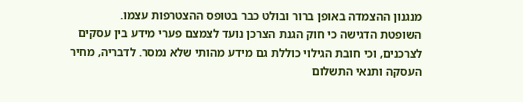מנגנון ההצמדה באופן ברור ובולט כבר בטופס ההצטרפות עצמו.
השופטת הדגישה כי חוק הגנת הצרכן נועד לצמצם פערי מידע בין עסקים לצרכנים, וכי חובת הגילוי כוללת גם מידע מהותי שלא נמסר. לדבריה, מחיר העסקה ותנאי התשלום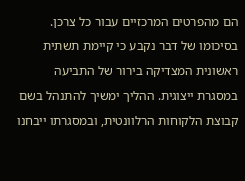הם מהפרטים המרכזיים עבור כל צרכן.
בסיכומו של דבר נקבע כי קיימת תשתית ראשונית המצדיקה בירור של התביעה במסגרת ייצוגית. ההליך ימשיך להתנהל בשם קבוצת הלקוחות הרלוונטית, ובמסגרתו ייבחנו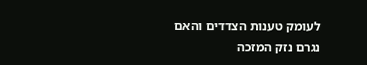לעומק טענות הצדדים והאם נגרם נזק המזכה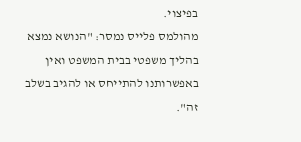בפיצוי.
מהולמס פלייס נמסר: "הנושא נמצא בהליך משפטי בבית המשפט ואין באפשרותנו להתייחס או להגיב בשלב זה".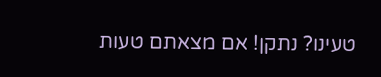טעינו? נתקן! אם מצאתם טעות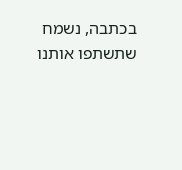בכתבה, נשמח שתשתפו אותנו